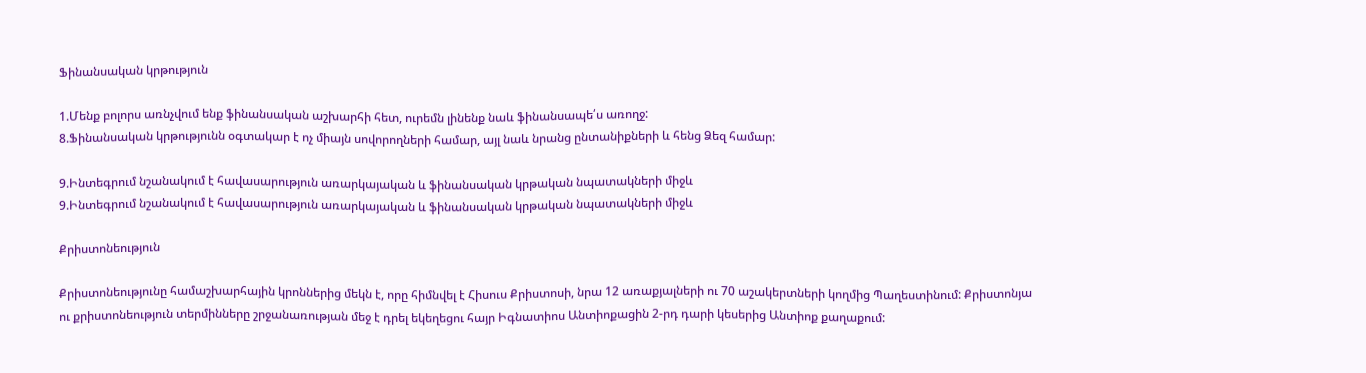Ֆինանսական կրթություն

1.Մենք բոլորս առնչվում ենք ֆինանսական աշխարհի հետ, ուրեմն լինենք նաև ֆինանսապե՛ս առողջ:
8.Ֆինանսական կրթությունն օգտակար է ոչ միայն սովորողների համար, այլ նաև նրանց ընտանիքների և հենց Ձեզ համար:

9.Ինտեգրում նշանակում է հավասարություն առարկայական և ֆինանսական կրթական նպատակների միջև
9.Ինտեգրում նշանակում է հավասարություն առարկայական և ֆինանսական կրթական նպատակների միջև

Քրիստոնեություն

Քրիստոնեությունը համաշխարհային կրոններից մեկն է, որը հիմնվել է Հիսուս Քրիստոսի, նրա 12 առաքյալների ու 70 աշակերտների կողմից Պաղեստինում: Քրիստոնյա ու քրիստոնեություն տերմինները շրջանառության մեջ է դրել եկեղեցու հայր Իգնատիոս Անտիոքացին 2-րդ դարի կեսերից Անտիոք քաղաքում: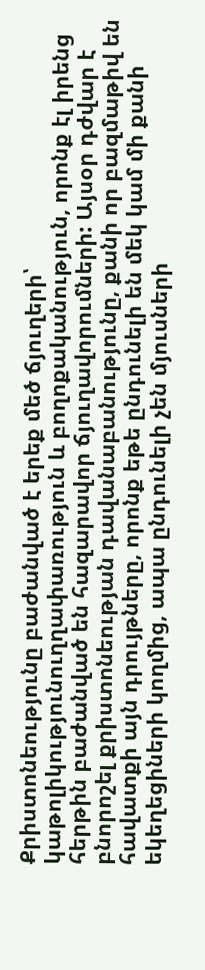Քրիստոնեությունը բաժանված է երեք մեծ ճյուղերի՝ կաթոլիկությունուղղափառություն և բողոքականություն, որոնք էլ իրենց հերթին բաժանված են հազարավոր ճյուղավորումների: Այսօր դժվար է բնորոշել քրիստոնեության դավանաբանությունը, քանի որ բազմաթիվ են հավատքի այն դրույթները, որոնք եթե ընդունելի են մեկ կամ մի քանի եկեղեցիների կողմից, ապա ընդունելի չեն մյուսների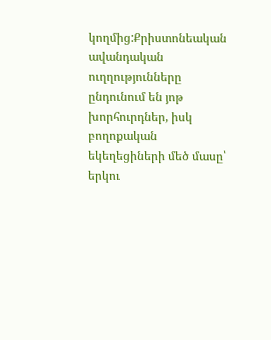կողմից:Քրիստոնեական ավանդական ուղղությունները ընդունում են յոթ խորհուրդներ, իսկ բողոքական եկեղեցիների մեծ մասը՝ երկու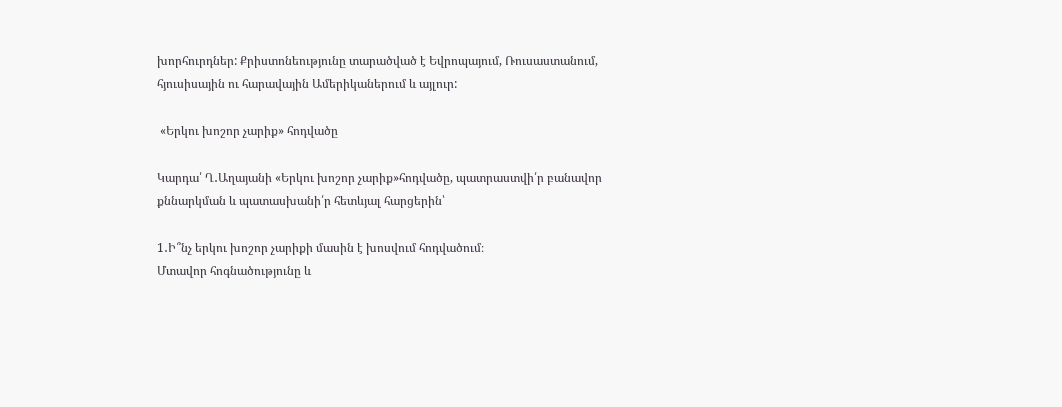խորհուրդներ: Քրիստոնեությունը տարածված է Եվրոպայում, Ռուսաստանում, հյուսիսային ու հարավային Ամերիկաներում և այլուր:

 «Երկու խոշոր չարիք» հոդվածը

Կարդա՛ Ղ․Աղայանի «Երկու խոշոր չարիք»հոդվածը, պատրաստվի՛ր բանավոր քննարկման և պատասխանի՛ր հետևյալ հարցերին՝

1․Ի՞նչ երկու խոշոր չարիքի մասին է խոսվում հոդվածում։
Մտավոր հոգնածությունը և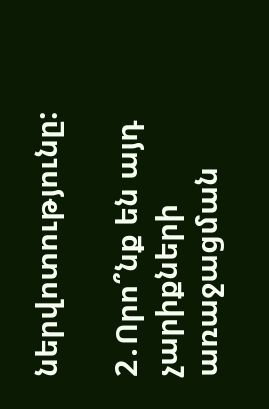ներվոտությունը:

2․Որո՞նք են այդ չարիքների առաջացման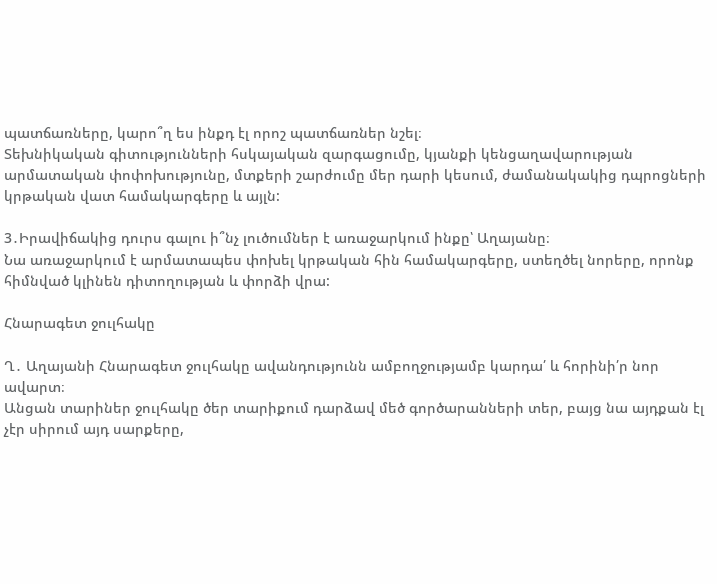պատճառները, կարո՞ղ ես ինքդ էլ որոշ պատճառներ նշել։
Տեխնիկական գիտությունների հսկայական զարգացումը, կյանքի կենցաղավարության արմատական փոփոխությունը, մտքերի շարժումը մեր դարի կեսում, ժամանակակից դպրոցների կրթական վատ համակարգերը և այլն:

3․Իրավիճակից դուրս գալու ի՞նչ լուծումներ է առաջարկում ինքը՝ Աղայանը։
Նա առաջարկում է արմատապես փոխել կրթական հին համակարգերը, ստեղծել նորերը, որոնք հիմնված կլինեն դիտողության և փորձի վրա:

Հնարագետ ջուլհակը

Ղ․ Աղայանի Հնարագետ ջուլհակը ավանդությունն ամբողջությամբ կարդա՛ և հորինի՛ր նոր ավարտ։
Անցան տարիներ ջուլհակը ծեր տարիքում դարձավ մեծ գործարանների տեր, բայց նա այդքան էլ չէր սիրում այդ սարքերը,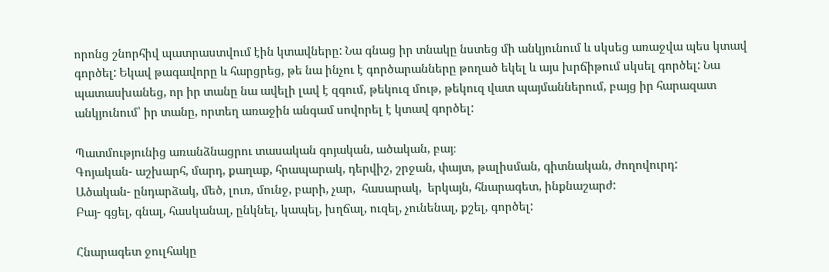որոնց շնորհիվ պատրաստվում էին կտավները: Նա գնաց իր տնակը նստեց մի անկյունում և սկսեց առաջվա պես կտավ գործել: Եկավ թագավորը և հարցրեց, թե նա ինչու է գործարանները թողած եկել և այս խրճիթում սկսել գործել: Նա պատասխանեց, որ իր տանը նա ավելի լավ է զգում, թեկուզ մութ, թեկուզ վատ պայմաններում, բայց իր հարազատ անկյունում՝ իր տանը, որտեղ առաջին անգամ սովորել է կտավ գործել:

Պատմությունից առանձնացրու տասական գոյական, ածական, բայ։
Գոյական- աշխարհ, մարդ, քաղաք, հրապարակ, դերվիշ, շրջան, փայտ, թալիսման, գիտնական, ժողովուրդ:
Ածական- ընդարձակ, մեծ, լուռ, մունջ, բարի, չար,  հասարակ,  երկայն, հնարագետ, ինքնաշարժ:
Բայ- գցել, գնալ, հասկանալ, ընկնել, կապել, խղճալ, ուզել, չունենալ, քշել, գործել:

Հնարագետ ջուլհակը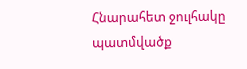Հնարահետ ջուլհակը պատմվածք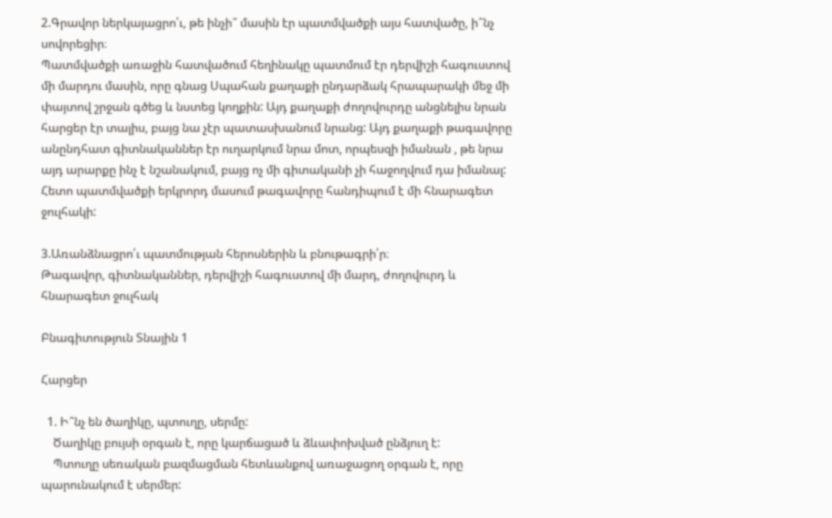2.Գրավոր ներկայացրո՛ւ, թե ինչի՞ մասին էր պատմվածքի այս հատվածը, ի՞նչ սովորեցիր։
Պատմվածքի առաջին հատվածում հեղինակը պատմում էր դերվիշի հագուստով մի մարդու մասին, որը գնաց Սպահան քաղաքի ընդարձակ հրապարակի մեջ մի փայտով շրջան գծեց և նստեց կողքին: Այդ քաղաքի ժողովուրդը անցնելիս նրան հարցեր էր տալիս, բայց նա չէր պատասխանում նրանց: Այդ քաղաքի թագավորը անընդհատ գիտնականներ էր ուղարկում նրա մոտ, որպեսզի իմանան , թե նրա այդ արարքը ինչ է նշանակում, բայց ոչ մի գիտականի չի հաջողվում դա իմանալ: Հետո պատմվածքի երկրորդ մասում թագավորը հանդիպում է մի հնարագետ ջուլհակի:

3.Առանձնացրո՛ւ պատմության հերոսներին և բնութագրի՛ր։
Թագավոր, գիտնականներ, դերվիշի հագուստով մի մարդ, ժողովուրդ և հնարագետ ջուլհակ

Բնագիտություն Տնային 1

Հարցեր

  1. Ի՞նչ են ծաղիկը, պտուղը, սերմը:
    Ծաղիկը բույսի օրգան է, որը կարճացած և ձևափոխված ընձյուղ է:
    Պտուղը սեռական բազմացման հետևանքով առաջացող օրգան է, որը պարունակում է սերմեր: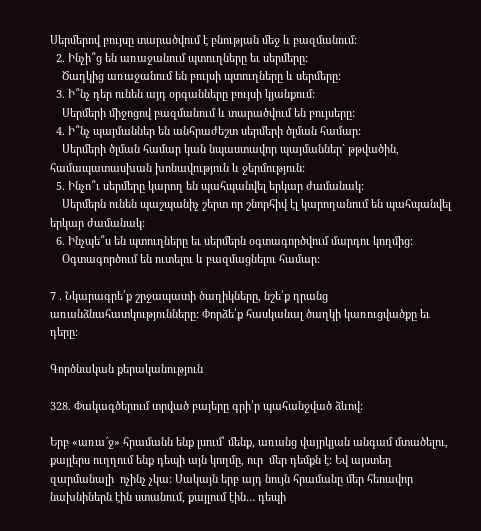Սերմերով բույսը տարածվում է բնության մեջ և բազմանում:
  2. Ինչի՞ց են առաջանում պտուղները եւ սերմերը:
    Ծաղկից առաջանում են բույսի պտուղները և սերմերը:
  3. Ի՞նչ դեր ունեն այդ օրգանները բույսի կյանքում:
    Սերմերի միջոցով բազմանում և տարածվում են բույսերը:
  4. Ի՞նչ պայմաններ են անհրաժեշտ սերմերի ծլման համար:
    Սերմերի ծլման համար կան նպաստավոր պայմաններ` թթվածին, համապատասխան խոնավություն և ջերմություն:
  5. Ինչո՞ւ սերմերը կարող են պահպանվել երկար ժամանակ:
    Սերմերն ունեն պաշպանիչ շերտ որ շնորհիվ էլ կարողանում են պահպանվել երկար ժամանակ:
  6. Ինչպե՞ս են պտուղները եւ սերմերն օգտագործվում մարդու կողմից:
    Օգտագործում են ուտելու և բազմացնելու համար:

7 . Նկարագրե՛ք շրջապատի ծաղիկները, նշե՛ք դրանց առանձնահատկությունները: Փորձե՛ք հասկանալ ծաղկի կառուցվածքը եւ դերը:

Գործնական քերականություն

328. Փակագծերում տրված բայերը գրի՛ր պահանջված ձևով:

Երբ «առա՜ջ» հրամանն ենք լսում՝ մենք, առանց վայրկյան անգամ մտածելու, քայլերս ուղղում ենք դեպի այն կողմը, ուր  մեր դեմքն է: Եվ այստեղ զարմանալի  ոչինչ չկա: Սակայն երբ այդ նույն հրամանը մեր հեոավոր նախնիներն էին ստանում, քայլում էին… դեպի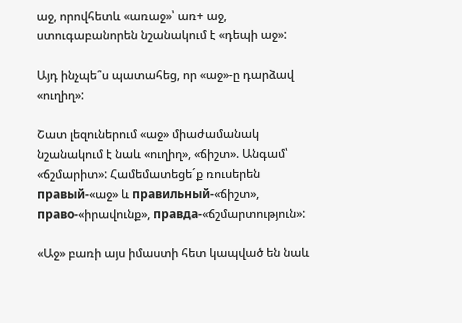աջ, որովհետև «առաջ»՝ առ+ աջ,  ստուգաբանորեն նշանակում է «դեպի աջ»:

Այդ ինչպե՞ս պատահեց, որ «աջ»-ը դարձավ «ուղիղ»:

Շատ լեզուներում «աջ» միաժամանակ նշանակում է նաև «ուղիղ», «ճիշտ». Անգամ՝ «ճշմարիտ»: Համեմատեցե´ք ռուսերեն правый-«աջ» և правильный-«ճիշտ»,  право-«իրավունք», правда-«ճշմարտություն»:

«Աջ» բառի այս իմաստի հետ կապված են նաև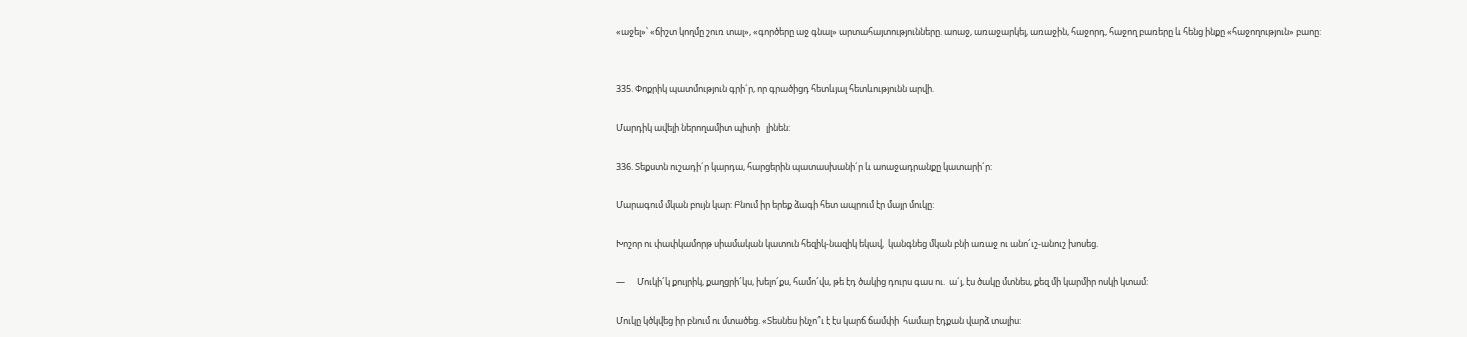«աջել»՝ «ճիշտ կողմը շուռ տալ», «գործերը աջ գնալ» արտահայտությունները. աոաջ, առաջարկել, առաջին, հաջորդ, հաջող բառերը և հենց ինքը «հաջողություն» բաոը:


335. Փոքրիկ պատմություն գրի´ր, որ գրածիցդ հետևյալ հետևությունն արվի.

Մարդիկ ավելի ներողամիտ պիտի   լինեն:

336. Տեքստն ուշադի´ր կարդա, հարցերին պատասխանի´ր և աոաջադրանքը կատարի´ր:

Մարագում մկան բույն կար: Բնում իր երեք ձագի հետ ապրում էր մայր մուկը:

Խոշոր ու փափկամորթ սիամական կատուն հեզիկ-նազիկ եկավ,  կանգնեց մկան բնի առաջ ու անո՜ւշ-անուշ խոսեց.

—      Մուկի՜կ քույրիկ, քաղցրի՜կս, խելո՜քս, համո՜վս, թե էդ ծակից դուրս գաս ու.  ա´յ, էս ծակը մտնես, քեզ մի կարմիր ոսկի կտամ:

Մուկը կծկվեց իր բնում ու մտածեց. «Տեսնես ինչո՞ւ է էս կարճ ճամփի  համար էդքան վարձ տալիս: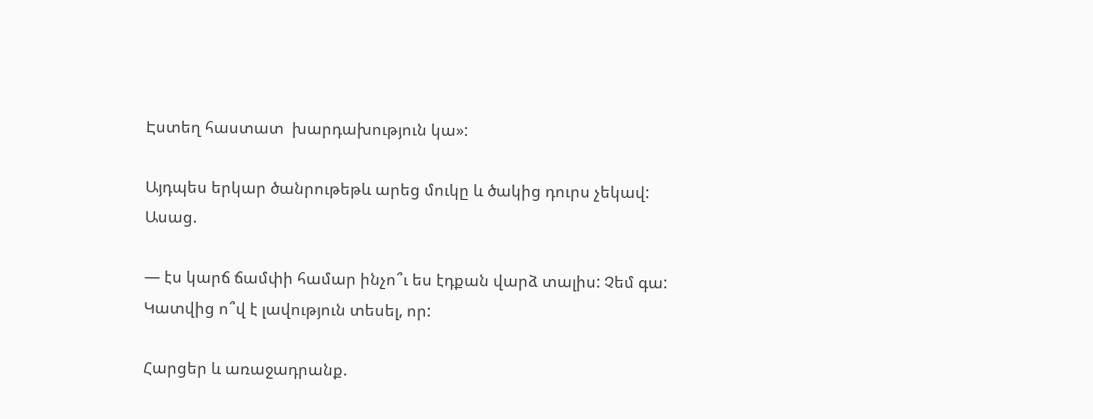Էստեղ հաստատ  խարդախություն կա»:

Այդպես երկար ծանրութեթև արեց մուկը և ծակից դուրս չեկավ: Ասաց.

— էս կարճ ճամփի համար ինչո՞ւ ես էդքան վարձ տալիս: Չեմ գա: Կատվից ո՞վ է լավություն տեսել, որ:

Հարցեր և առաջադրանք.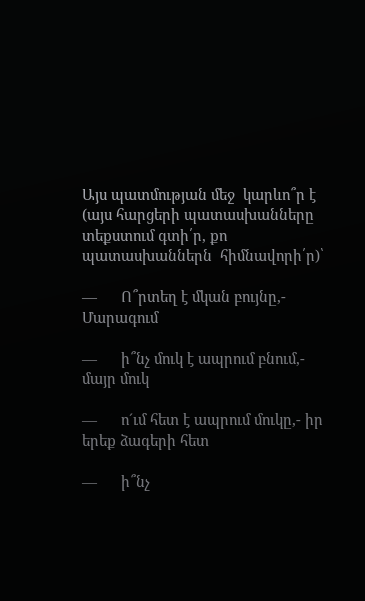Այս պատմության մեջ  կարևո՞ր է (այս հարցերի պատասխանները տեքստում գտի՛ր, քո պատասխաններն  հիմնավորի՛ր)՝

—      Ո՞րտեղ է մկան բույնը,- Մարագում

—      ի՞նչ մուկ է ապրում բնում,- մայր մուկ

—      ո´ւմ հետ է ապրում մուկը,- իր երեք ձագերի հետ

—      ի՞նչ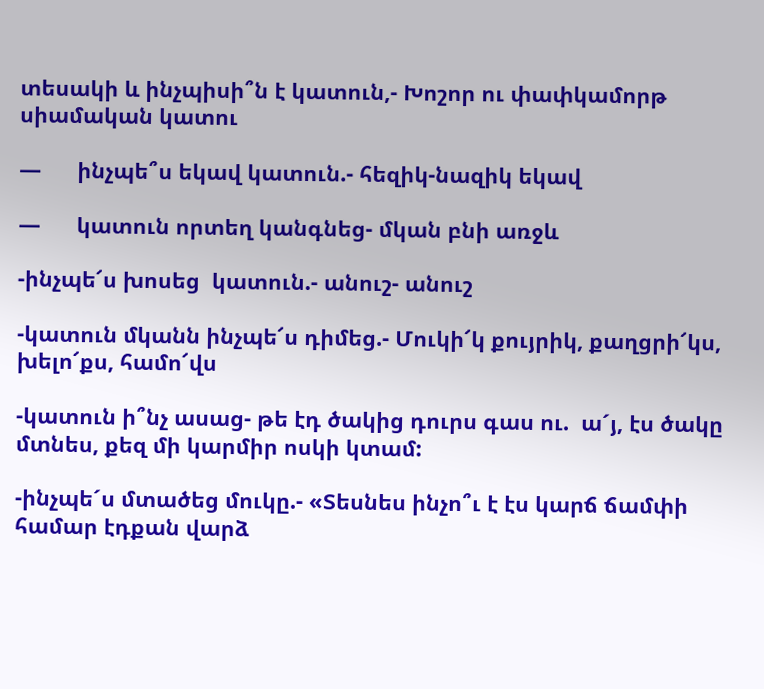տեսակի և ինչպիսի՞ն է կատուն,- Խոշոր ու փափկամորթ սիամական կատու

—      ինչպե՞ս եկավ կատուն.- հեզիկ-նազիկ եկավ

—      կատուն որտեղ կանգնեց- մկան բնի առջև

-ինչպե՜ս խոսեց  կատուն.- անուշ- անուշ

-կատուն մկանն ինչպե՜ս դիմեց.- Մուկի՜կ քույրիկ, քաղցրի՜կս, խելո՜քս, համո՜վս

-կատուն ի՞նչ ասաց- թե էդ ծակից դուրս գաս ու.  ա´յ, էս ծակը մտնես, քեզ մի կարմիր ոսկի կտամ:

-ինչպե´ս մտածեց մուկը.- «Տեսնես ինչո՞ւ է էս կարճ ճամփի  համար էդքան վարձ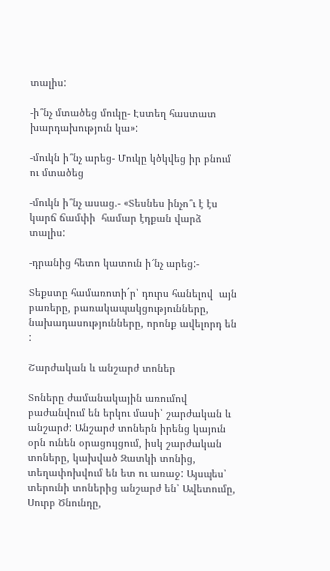տալիս:

-ի՞նչ մտածեց մուկը- Էստեղ հաստատ  խարդախություն կա»:

-մուկն ի՞նչ արեց- Մուկը կծկվեց իր բնում ու մտածեց

-մուկն ի՞նչ ասաց.- «Տեսնես ինչո՞ւ է էս կարճ ճամփի  համար էդքան վարձ տալիս:

-դրանից հետո կատուն ի՜նչ արեց:-

Տեքստը համառոտի´ր՝ դուրս հանելով  այն բառերը, բառակապակցությունները, նախադասությունները, որոնք ավելորդ են :

Շարժական և անշարժ տոներ

Տոները ժամանակային առումով բաժանվում են երկու մասի՝ շարժական և անշարժ: Անշարժ տոներն իրենց կայուն օրն ունեն օրացույցում, իսկ շարժական տոները, կախված Զատկի տոնից, տեղափոխվում են ետ ու առաջ: Այսպես՝ տերունի տոներից անշարժ են՝ Ավետումը, Սուրբ Ծնունդը,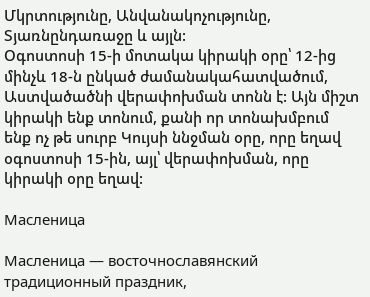Մկրտությունը, Անվանակոչությունը, Տյառնընդառաջը և այլն:
Օգոստոսի 15-ի մոտակա կիրակի օրը՝ 12-ից մինչև 18-ն ընկած ժամանակահատվածում, Աստվածածնի վերափոխման տոնն է: Այն միշտ կիրակի ենք տոնում, քանի որ տոնախմբում ենք ոչ թե սուրբ Կույսի ննջման օրը, որը եղավ օգոստոսի 15-ին, այլ՝ վերափոխման, որը կիրակի օրը եղավ:

Масленица

Масленица — восточнославянский традиционный праздник,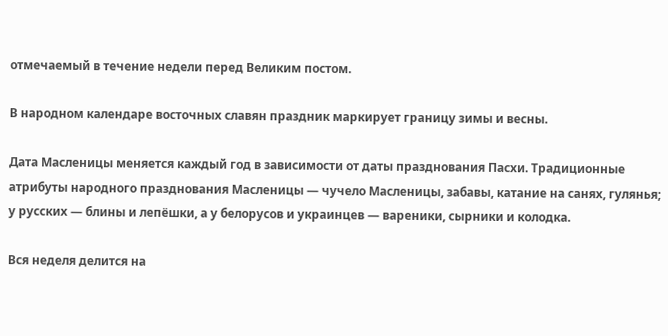отмечаемый в течение недели перед Великим постом.

В народном календаре восточных славян праздник маркирует границу зимы и весны.

Дата Масленицы меняется каждый год в зависимости от даты празднования Пасхи. Традиционные атрибуты народного празднования Масленицы — чучело Масленицы, забавы, катание на санях, гулянья; у русских — блины и лепёшки, а у белорусов и украинцев — вареники, сырники и колодка.

Вся неделя делится на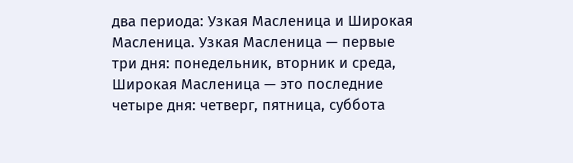два периода: Узкая Масленица и Широкая Масленица. Узкая Масленица — первые три дня: понедельник, вторник и среда, Широкая Масленица — это последние четыре дня: четверг, пятница, суббота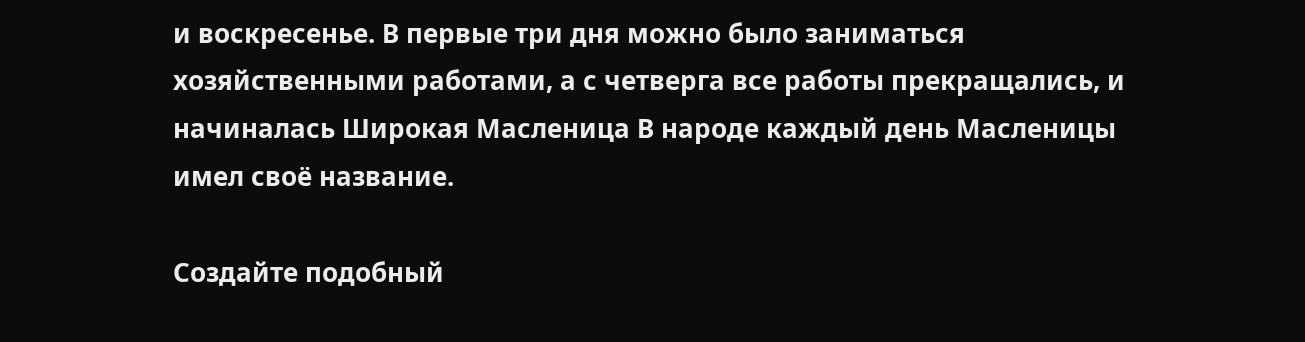и воскресенье. В первые три дня можно было заниматься хозяйственными работами, а с четверга все работы прекращались, и начиналась Широкая Масленица В народе каждый день Масленицы имел своё название.

Создайте подобный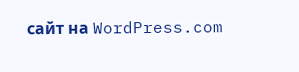сайт на WordPress.com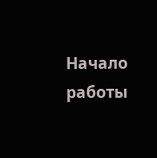Начало работы